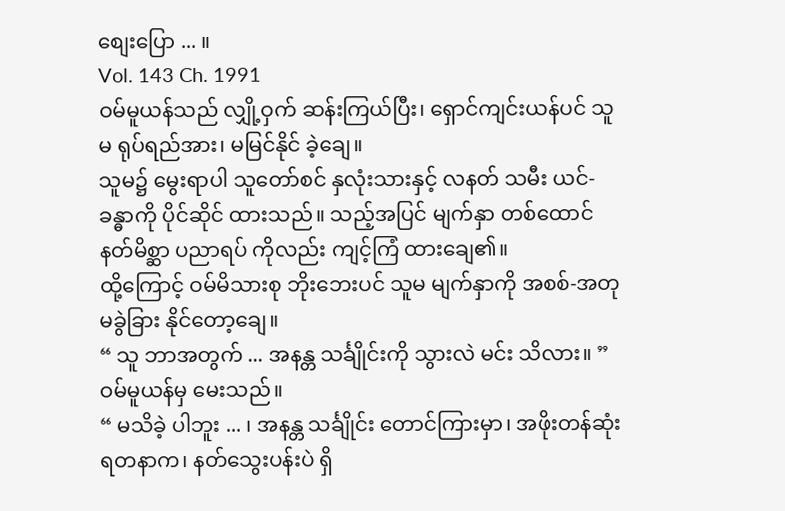စျေးပြော ... ။
Vol. 143 Ch. 1991
ဝမ်မူယန်သည် လျှို့ဝှက် ဆန်းကြယ်ပြီး၊ ရှောင်ကျင်းယန်ပင် သူမ ရုပ်ရည်အား၊ မမြင်နိုင် ခဲ့ချေ။
သူမ၌ မွေးရာပါ သူတော်စင် နှလုံးသားနှင့် လနတ် သမီး ယင်-ခန္ဓာကို ပိုင်ဆိုင် ထားသည်။ သည့်အပြင် မျက်နှာ တစ်ထောင် နတ်မိစ္ဆာ ပညာရပ် ကိုလည်း ကျင့်ကြံ ထားချေ၏။
ထို့ကြောင့် ဝမ်မိသားစု ဘိုးဘေးပင် သူမ မျက်နှာကို အစစ်-အတု မခွဲခြား နိုင်တော့ချေ။
“ သူ ဘာအတွက် ... အနန္တ သင်္ချိုင်းကို သွားလဲ မင်း သိလား။ ”
ဝမ်မူယန်မှ မေးသည်။
“ မသိခဲ့ ပါဘူး ... ၊ အနန္တ သင်္ချိုင်း တောင်ကြားမှာ၊ အဖိုးတန်ဆုံး ရတနာက၊ နတ်သွေးပန်းပဲ ရှိ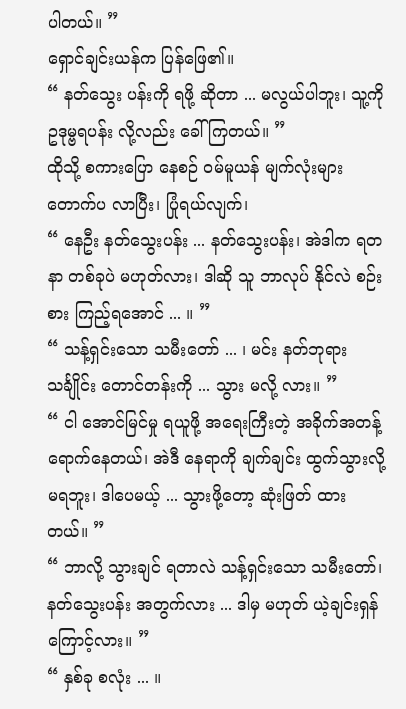ပါတယ်။ ”
ရှောင်ချင်းယန်က ပြန်ဖြေ၏။
“ နတ်သွေး ပန်းကို ရဖို့ ဆိုတာ ... မလွယ်ပါဘူး၊ သူ့ကို ဥဒုမ္ဗရပန်း လို့လည်း ခေါ် ကြတယ်။ ”
ထိုသို့ စကားပြော နေစဉ် ဝမ်မူယန် မျက်လုံးများ တောက်ပ လာပြီး၊ ပြုံရယ်လျက်၊
“ နေဦး နတ်သွေးပန်း ... နတ်သွေးပန်း၊ အဲဒါက ရတနာ တစ်ခုပဲ မဟုတ်လား၊ ဒါဆို သူ ဘာလုပ် နိုင်လဲ စဉ်းစား ကြည့်ရအောင် ... ။ ”
“ သန့်ရှင်းသော သမီးတော် ... ၊ မင်း နတ်ဘုရား သင်္ချိုင်း တောင်တန်းကို ... သွား မလို့ လား။ ”
“ ငါ အောင်မြင်မှု ရယူဖို့ အရေးကြီးတဲ့ အခိုက်အတန့် ရောက်နေတယ်၊ အဲဒီ နေရာကို ချက်ချင်း ထွက်သွားလို့ မရဘူး၊ ဒါပေမယ့် ... သွားဖို့တော့ ဆုံးဖြတ် ထားတယ်။ ”
“ ဘာလို့ သွားချင် ရတာလဲ သန့်ရှင်းသော သမီးတော်၊ နတ်သွေးပန်း အတွက်လား ... ဒါမှ မဟုတ် ယဲ့ချင်းရှန် ကြောင့်လား။ ”
“ နှစ်ခု စလုံး ... ။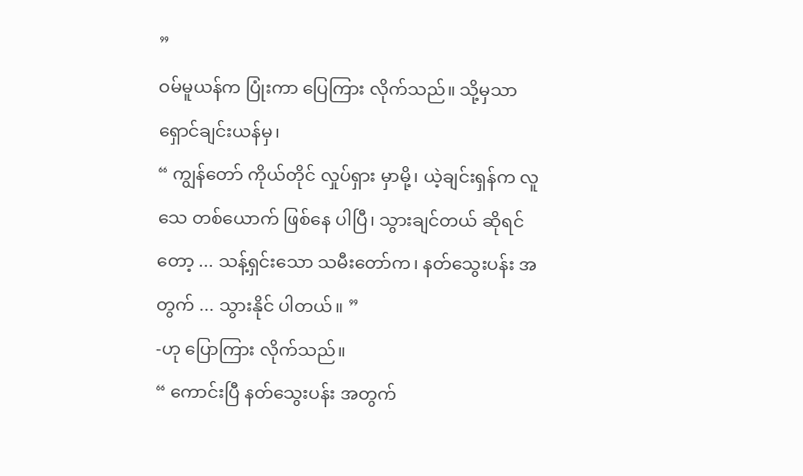”
ဝမ်မူယန်က ပြုံးကာ ပြေကြား လိုက်သည်။ သို့မှသာ ရှောင်ချင်းယန်မှ၊
“ ကျွန်တော် ကိုယ်တိုင် လှုပ်ရှား မှာမို့၊ ယဲ့ချင်းရှန်က လူသေ တစ်ယောက် ဖြစ်နေ ပါပြီ၊ သွားချင်တယ် ဆိုရင်တော့ ... သန့်ရှင်းသော သမီးတော်က၊ နတ်သွေးပန်း အတွက် ... သွားနိုင် ပါတယ်။ ”
-ဟု ပြောကြား လိုက်သည်။
“ ကောင်းပြီ နတ်သွေးပန်း အတွက်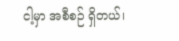ငါ့မှာ အစီစဉ် ရှိတယ်၊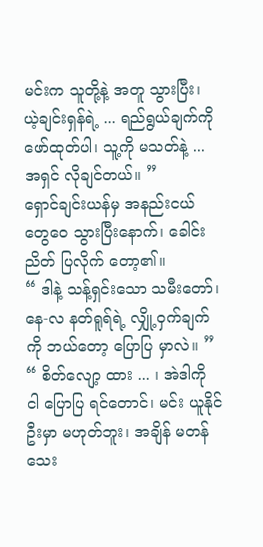မင်းက သူတို့နဲ့ အတူ သွားပြီး၊ ယဲ့ချင်းရှန်ရဲ့ ... ရည်ရွယ်ချက်ကို ဖော်ထုတ်ပါ၊ သူ့ကို မသတ်နဲ့ ... အရှင် လိုချင်တယ်။ ”
ရှောင်ချင်းယန်မှ အနည်းငယ် တွေဝေ သွားပြီးနောက်၊ ခေါင်းညိတ် ပြလိုက် တော့၏။
“ ဒါနဲ့ သန့်ရှင်းသော သမီးတော်၊ နေ-လ နတ်ရူရ်ရဲ့ လျှို့ဝှက်ချက်ကို ဘယ်တော့ ပြောပြ မှာလဲ။ ”
“ စိတ်လျော့ ထား ... ၊ အဲဒါကို ငါ ပြောပြ ရင်တောင်၊ မင်း ယူနိုင် ဦးမှာ မဟုတ်ဘူး၊ အချိန် မတန် သေး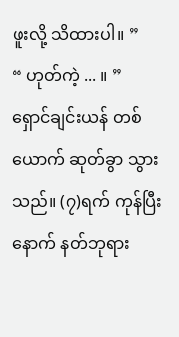ဖူးလို့ သိထားပါ။ ”
“ ဟုတ်ကဲ့ ... ။ ”
ရှောင်ချင်းယန် တစ်ယောက် ဆုတ်ခွာ သွားသည်။ (၇)ရက် ကုန်ပြီးနောက် နတ်ဘုရား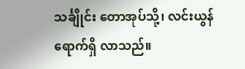သင်္ချိုင်း တောအုပ်သို့၊ လင်းယွန် ရောက်ရှိ လာသည်။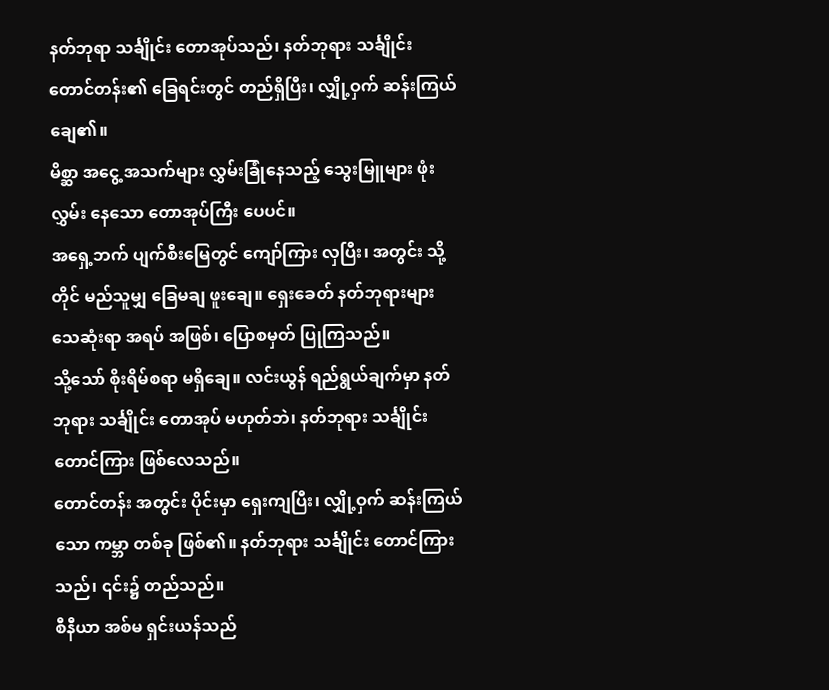နတ်ဘုရာ သင်္ချိုင်း တောအုပ်သည်၊ နတ်ဘုရား သင်္ချိုင်း တောင်တန်း၏ ခြေရင်းတွင် တည်ရှိပြီး၊ လျှို့ဝှက် ဆန်းကြယ် ချေ၏။
မိစ္ဆာ အငွေ့ အသက်များ လွှမ်းခြုံနေသည့် သွေးမြူများ ဖုံးလွှမ်း နေသော တောအုပ်ကြီး ပေပင်။
အရှေ့ဘက် ပျက်စီးမြေတွင် ကျော်ကြား လှပြီး၊ အတွင်း သို့တိုင် မည်သူမျှ ခြေမချ ဖူးချေ။ ရှေးခေတ် နတ်ဘုရားများ သေဆုံးရာ အရပ် အဖြစ်၊ ပြောစမှတ် ပြုကြသည်။
သို့သော် စိုးရိမ်စရာ မရှိချေ။ လင်းယွန် ရည်ရွယ်ချက်မှာ နတ်ဘုရား သင်္ချိုင်း တောအုပ် မဟုတ်ဘဲ၊ နတ်ဘုရား သင်္ချိုင်း တောင်ကြား ဖြစ်လေသည်။
တောင်တန်း အတွင်း ပိုင်းမှာ ရှေးကျပြီး၊ လျှို့ဝှက် ဆန်းကြယ်သော ကမ္ဘာ တစ်ခု ဖြစ်၏။ နတ်ဘုရား သင်္ချိုင်း တောင်ကြားသည်၊ ၎င်း၌ တည်သည်။
စီနီယာ အစ်မ ရှင်းယန်သည်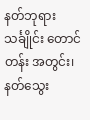နတ်ဘုရား သင်္ချိုင်း တောင်တန်း အတွင်း၊ နတ်သွေး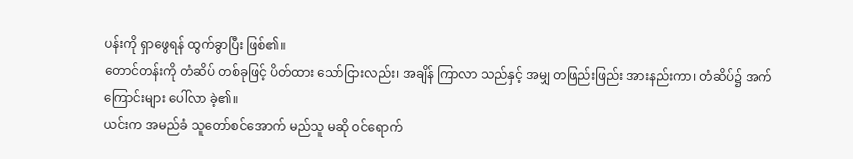ပန်းကို ရှာဖွေရန် ထွက်ခွာပြီး ဖြစ်၏။
တောင်တန်းကို တံဆိပ် တစ်ခုဖြင့် ပိတ်ထား သော်ငြားလည်း၊ အချိန် ကြာလာ သည်နှင့် အမျှ တဖြည်းဖြည်း အားနည်းကာ၊ တံဆိပ်၌ အက်ကြောင်းများ ပေါ်လာ ခဲ့၏။
ယင်းက အမည်ခံ သူတော်စင်အောက် မည်သူ မဆို ဝင်ရောက်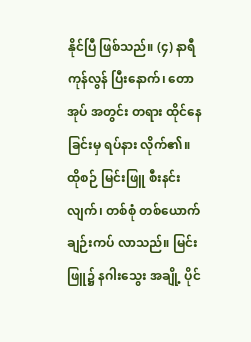နိုင်ပြီ ဖြစ်သည်။ (၄) နာရီ ကုန်လွန် ပြီးနောက်၊ တောအုပ် အတွင်း တရား ထိုင်နေ ခြင်းမှ ရပ်နား လိုက်၏။
ထိုစဉ် မြင်းဖြူ စီးနင်းလျက်၊ တစ်စုံ တစ်ယောက် ချဉ်းကပ် လာသည်။ မြင်းဖြူ၌ နဂါးသွေး အချို့ ပိုင်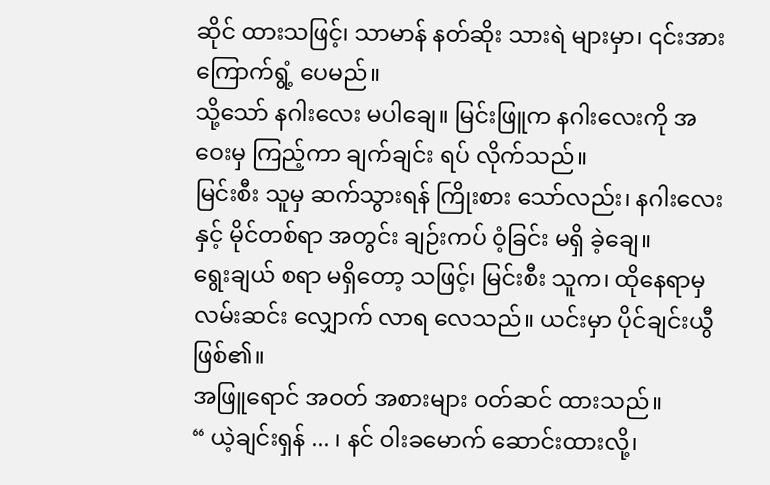ဆိုင် ထားသဖြင့်၊ သာမာန် နတ်ဆိုး သားရဲ များမှာ၊ ၎င်းအား ကြောက်ရွံ့ ပေမည်။
သို့သော် နဂါးလေး မပါချေ။ မြင်းဖြူက နဂါးလေးကို အဝေးမှ ကြည့်ကာ ချက်ချင်း ရပ် လိုက်သည်။
မြင်းစီး သူမှ ဆက်သွားရန် ကြိုးစား သော်လည်း၊ နဂါးလေးနှင့် မိုင်တစ်ရာ အတွင်း ချဉ်းကပ် ဝံ့ခြင်း မရှိ ခဲ့ချေ။
ရွေးချယ် စရာ မရှိတော့ သဖြင့်၊ မြင်းစီး သူက၊ ထိုနေရာမှ လမ်းဆင်း လျှောက် လာရ လေသည်။ ယင်းမှာ ပိုင်ချင်းယွီ ဖြစ်၏။
အဖြူရောင် အဝတ် အစားများ ၀တ်ဆင် ထားသည်။
“ ယဲ့ချင်းရှန် ... ၊ နင် ဝါးခမောက် ဆောင်းထားလို့၊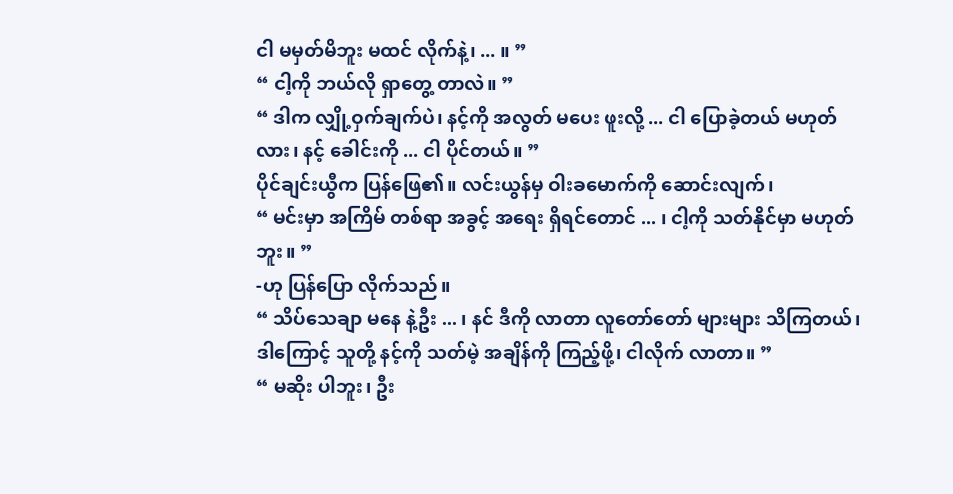ငါ မမှတ်မိဘူး မထင် လိုက်နဲ့၊ ... ။ ”
“ ငါ့ကို ဘယ်လို ရှာတွေ့ တာလဲ။ ”
“ ဒါက လျှို့ဝှက်ချက်ပဲ၊ နင့်ကို အလွတ် မပေး ဖူးလို့ ... ငါ ပြောခဲ့တယ် မဟုတ်လား၊ နင့် ခေါင်းကို ... ငါ ပိုင်တယ်။ ”
ပိုင်ချင်းယွီက ပြန်ဖြေ၏။ လင်းယွန်မှ ဝါးခမောက်ကို ဆောင်းလျက်၊
“ မင်းမှာ အကြိမ် တစ်ရာ အခွင့် အရေး ရှိရင်တောင် ... ၊ ငါ့ကို သတ်နိုင်မှာ မဟုတ်ဘူး။ ”
-ဟု ပြန်ပြော လိုက်သည်။
“ သိပ်သေချာ မနေ နဲ့ဦး ... ၊ နင် ဒီကို လာတာ လူတော်တော် များများ သိကြတယ်၊ ဒါကြောင့် သူတို့ နင့်ကို သတ်မဲ့ အချိန်ကို ကြည့်ဖို့၊ ငါလိုက် လာတာ။ ”
“ မဆိုး ပါဘူး၊ ဦး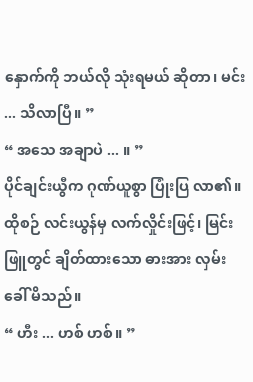နှောက်ကို ဘယ်လို သုံးရမယ် ဆိုတာ၊ မင်း ... သိလာပြီ။ ”
“ အသေ အချာပဲ ... ။ ”
ပိုင်ချင်းယွီက ဂုဏ်ယူစွာ ပြုံးပြ လာ၏။ ထိုစဉ် လင်းယွန်မှ လက်လှိုင်းဖြင့်၊ မြင်းဖြူတွင် ချိတ်ထားသော ဓားအား လှမ်းခေါ် မိသည်။
“ ဟီး ... ဟစ် ဟစ်။ ”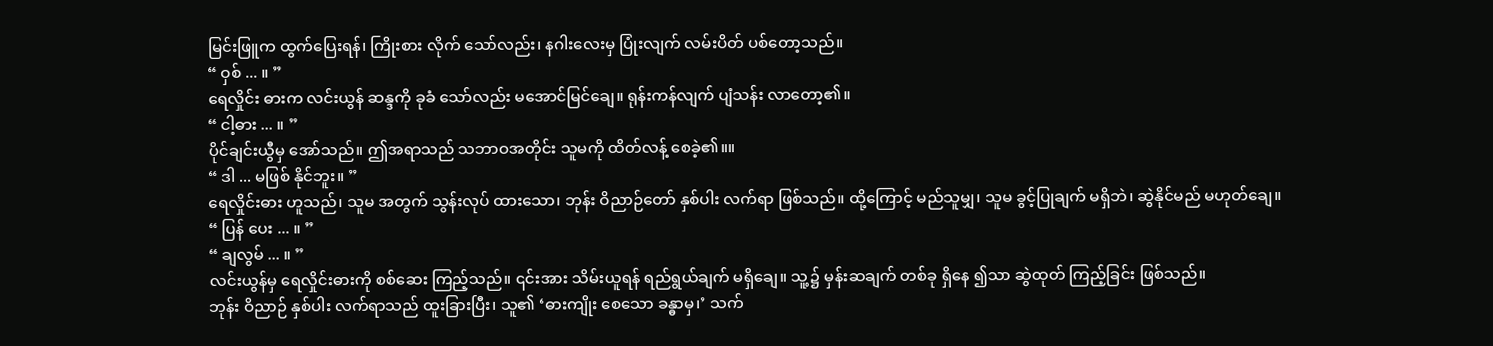မြင်းဖြူက ထွက်ပြေးရန်၊ ကြိုးစား လိုက် သော်လည်း၊ နဂါးလေးမှ ပြုံးလျက် လမ်းပိတ် ပစ်တော့သည်။
“ ဝှစ် ... ။ ”
ရေလှိုင်း ဓားက လင်းယွန် ဆန္ဒကို ခုခံ သော်လည်း မအောင်မြင်ချေ။ ရုန်းကန်လျက် ပျံသန်း လာတော့၏။
“ ငါ့ဓား ... ။ ”
ပိုင်ချင်းယွီမှ အော်သည်။ ဤအရာသည် သဘာဝအတိုင်း သူမကို ထိတ်လန့် စေခဲ့၏။။
“ ဒါ ... မဖြစ် နိုင်ဘူး။ ”
ရေလှိုင်းဓား ဟူသည်၊ သူမ အတွက် သွန်းလုပ် ထားသော၊ ဘုန်း ဝိညာဉ်တော် နှစ်ပါး လက်ရာ ဖြစ်သည်။ ထို့ကြောင့် မည်သူမျှ၊ သူမ ခွင့်ပြုချက် မရှိဘဲ၊ ဆွဲနိုင်မည် မဟုတ်ချေ။
“ ပြန် ပေး ... ။ ”
“ ချလွမ် ... ။ ”
လင်းယွန်မှ ရေလှိုင်းဓားကို စစ်ဆေး ကြည့်သည်။ ၎င်းအား သိမ်းယူရန် ရည်ရွယ်ချက် မရှိချေ။ သူ့၌ မှန်းဆချက် တစ်ခု ရှိနေ ၍သာ ဆွဲထုတ် ကြည့်ခြင်း ဖြစ်သည်။
ဘုန်း ဝိညာဉ် နှစ်ပါး လက်ရာသည် ထူးခြားပြီး၊ သူ၏ ‘ဓားကျိုး စေသော ခန္ဓာမှ၊’ သက်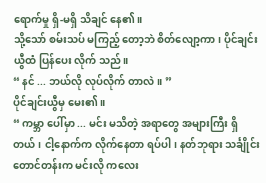ရောက်မှု ရှိ-မရှိ သိချင် နေ၏။
သို့သော် စမ်းသပ် မကြည့် တော့ဘဲ စိတ်လျော့ကာ၊ ပိုင်ချင်းယွီထံ ပြန်ပေး လိုက် သည်။
“ နင် ... ဘယ်လို လုပ်လိုက် တာလဲ။ ”
ပိုင်ချင်းယွီမှ မေး၏။
“ ကမ္ဘာ ပေါ်မှာ ... မင်း မသိတဲ့ အရာတွေ အများကြီး ရှိတယ်၊ ငါ့နောက်က လိုက်နေတာ ရပ်ပါ၊ နတ်ဘုရား သင်္ချိုင်း တောင်တန်းက မင်းလို ကလေး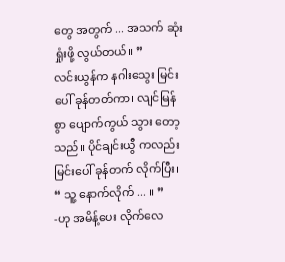တွေ အတွက် ... အသက် ဆုံးရှုံးဖို့ လွယ်တယ်။ ”
လင်းယွန်က နဂါးသွေး မြင်းပေါ် ခုန်တတ်ကာ၊ လျင်မြန်စွာ ပျောက်ကွယ် သွား တော့သည်။ ပိုင်ချင်းယွီ ကလည်း မြင်းပေါ် ခုန်တက် လိုက်ပြီး၊
“ သူ့ နောက်လိုက် ... ။ ”
-ဟု အမိန့်ပေး လိုက်လေ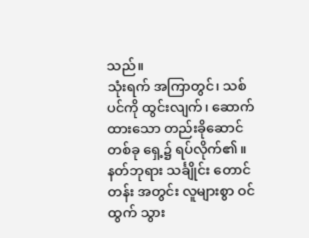သည်။
သုံးရက် အကြာတွင်၊ သစ်ပင်ကို ထွင်းလျက်၊ ဆောက်ထားသော တည်းခိုဆောင် တစ်ခု ရှေ့၌ ရပ်လိုက်၏။
နတ်ဘုရား သင်္ချိုင်း တောင်တန်း အတွင်း လူများစွာ ဝင်ထွက် သွား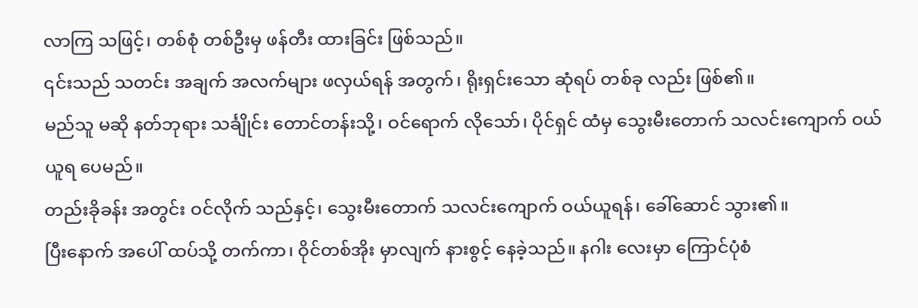လာကြ သဖြင့်၊ တစ်စုံ တစ်ဦးမှ ဖန်တီး ထားခြင်း ဖြစ်သည်။
၎င်းသည် သတင်း အချက် အလက်များ ဖလှယ်ရန် အတွက်၊ ရိုးရှင်းသော ဆုံရပ် တစ်ခု လည်း ဖြစ်၏။
မည်သူ မဆို နတ်ဘုရား သင်္ချိုင်း တောင်တန်းသို့၊ ဝင်ရောက် လိုသော်၊ ပိုင်ရှင် ထံမှ သွေးမီးတောက် သလင်းကျောက် ဝယ်ယူရ ပေမည်။
တည်းခိုခန်း အတွင်း ဝင်လိုက် သည်နှင့်၊ သွေးမီးတောက် သလင်းကျောက် ဝယ်ယူရန်၊ ခေါ်ဆောင် သွား၏။
ပြီးနောက် အပေါ် ထပ်သို့ တက်ကာ၊ ဝိုင်တစ်အိုး မှာလျက် နားစွင့် နေခဲ့သည်။ နဂါး လေးမှာ ကြောင်ပုံစံ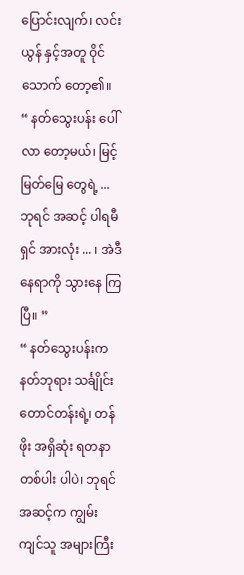ပြောင်းလျက်၊ လင်းယွန် နှင့်အတူ ဝိုင်သောက် တော့၏။
“ နတ်သွေးပန်း ပေါ်လာ တော့မယ်၊ မြင့်မြတ်မြေ တွေရဲ့ ... ဘုရင် အဆင့် ပါရမီရှင် အားလုံး ... ၊ အဲဒီ နေရာကို သွားနေ ကြပြီ။ ”
“ နတ်သွေးပန်းက နတ်ဘုရား သင်္ချိုင်း တောင်တန်းရဲ့၊ တန်ဖိုး အရှိဆုံး ရတနာ တစ်ပါး ပါပဲ၊ ဘုရင် အဆင့်က ကျွမ်းကျင်သူ အများကြီး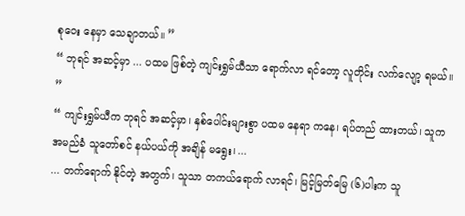စုဝေး နေမှာ သေချာတယ်။ ”
“ ဘုရင် အဆင့်မှာ ... ပထမ ဖြစ်တဲ့ ကျင်းရွှမ်ယီသာ ရောက်လာ ရင်တော့ လူတိုင်း လက်လျော့ ရမယ်။ ”
“ ကျင်းရွှမ်ယီက ဘုရင် အဆင့်မှာ၊ နှစ်ပေါင်းများစွာ ပထမ နေရာ ကနေ၊ ရပ်တည် ထားတယ်၊ သူက အမည်ခံ သူတော်စင် နယ်ပယ်ကို အချိန် မရွေး၊ ...
... တက်ရောက် နိုင်တဲ့ အတွက်၊ သူသာ တကယ်ရောက် လာရင်၊ မြင့်မြတ်မြေ (၆)ပါးက သူ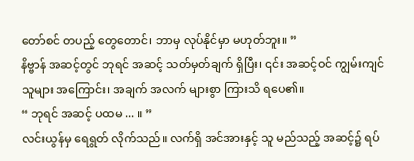တော်စင် တပည့် တွေတောင်၊ ဘာမှ လုပ်နိုင်မှာ မဟုတ်ဘူး။ ”
နိဗ္ဗာန် အဆင့်တွင် ဘုရင် အဆင့် သတ်မှတ်ချက် ရှိပြီး၊ ၎င်း အဆင့်ဝင် ကျွမ်းကျင် သူများ အကြောင်း၊ အချက် အလက် များစွာ ကြားသိ ရပေ၏။
“ ဘုရင် အဆင့် ပထမ ... ။ ”
လင်းယွန်မှ ရေရွတ် လိုက်သည်။ လက်ရှိ အင်အားနှင့် သူ မည်သည့် အဆင့်၌ ရပ်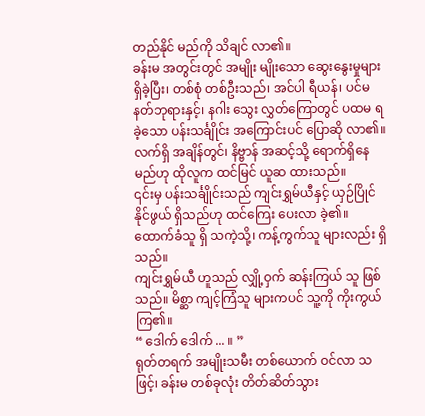တည်နိုင် မည်ကို သိချင် လာ၏။
ခန်းမ အတွင်းတွင် အမျိုး မျိုးသော ဆွေးနွေးမှုများ ရှိခဲ့ပြီး၊ တစ်စုံ တစ်ဦးသည်၊ အင်ပါ ရီယန်၊ ပင်မ နတ်ဘုရားနှင့်၊ နဂါး သွေး လွှတ်ကြောတွင် ပထမ ရခဲ့သော ပန်းသင်္ချိုင်း အကြောင်းပင် ပြောဆို လာ၏။
လက်ရှိ အချိန်တွင်၊ နိဗ္ဗာန် အဆင့်သို့ ရောက်ရှိနေ မည်ဟု ထိုလူက ထင်မြင် ယူဆ ထားသည်။
၎င်းမှ ပန်းသင်္ချိုင်းသည် ကျင်းရွှမ်ယီနှင့် ယှဉ်ပြိုင် နိုင်ဖွယ် ရှိသည်ဟု ထင်ကြေး ပေးလာ ခဲ့၏။ ထောက်ခံသူ ရှိ သကဲ့သို့၊ ကန့်ကွက်သူ များလည်း ရှိသည်။
ကျင်းရွှမ်ယီ ဟူသည် လျှို့ဝှက် ဆန်းကြယ် သူ ဖြစ်သည်။ မိစ္ဆာ ကျင့်ကြံသူ များကပင် သူ့ကို ကိုးကွယ် ကြ၏။
“ ဒေါက် ဒေါက် ... ။ ”
ရုတ်တရက် အမျိုးသမီး တစ်ယောက် ဝင်လာ သဖြင့်၊ ခန်းမ တစ်ခုလုံး တိတ်ဆိတ်သွား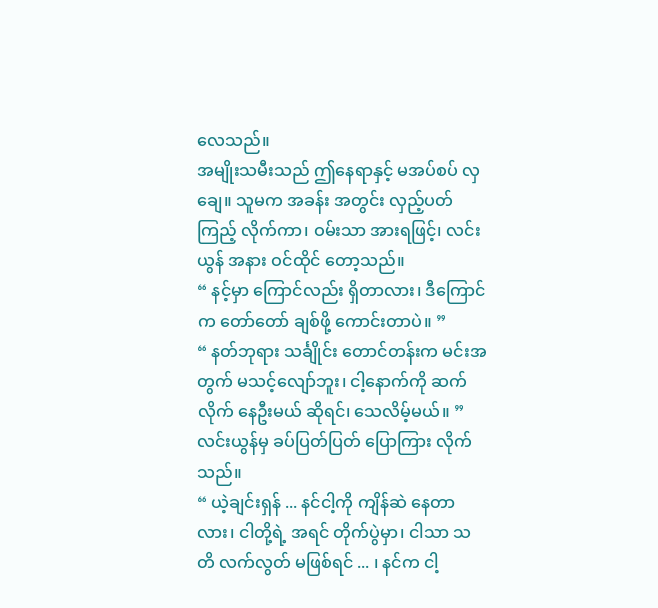လေသည်။
အမျိုးသမီးသည် ဤနေရာနှင့် မအပ်စပ် လှချေ။ သူမက အခန်း အတွင်း လှည့်ပတ်ကြည့် လိုက်ကာ၊ ဝမ်းသာ အားရဖြင့်၊ လင်းယွန် အနား ဝင်ထိုင် တော့သည်။
“ နင့်မှာ ကြောင်လည်း ရှိတာလား၊ ဒီကြောင်က တော်တော် ချစ်ဖို့ ကောင်းတာပဲ။ ”
“ နတ်ဘုရား သင်္ချိုင်း တောင်တန်းက မင်းအတွက် မသင့်လျော်ဘူး၊ ငါ့နောက်ကို ဆက် လိုက် နေဦးမယ် ဆိုရင်၊ သေလိမ့်မယ်။ ”
လင်းယွန်မှ ခပ်ပြတ်ပြတ် ပြောကြား လိုက်သည်။
“ ယဲ့ချင်းရှန် ... နင်ငါ့ကို ကျိန်ဆဲ နေတာလား၊ ငါတို့ရဲ့ အရင် တိုက်ပွဲမှာ၊ ငါသာ သတိ လက်လွတ် မဖြစ်ရင် ... ၊ နင်က ငါ့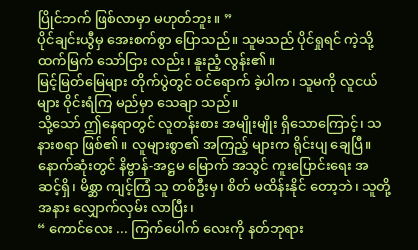ပြိုင်ဘက် ဖြစ်လာမှာ မဟုတ်ဘူး။ ”
ပိုင်ချင်းယွီမှ အေးစက်စွာ ပြောသည်။ သူမသည် ပိုင်ရှုရင် ကဲ့သို့ ထက်မြက် သော်ငြား လည်း၊ နူးညံ့ လွန်း၏။
မြင့်မြတ်မြေများ တိုက်ပွဲတွင် ဝင်ရောက် ခဲ့ပါက၊ သူမကို လူငယ်များ ဝိုင်းရံကြ မည်မှာ သေချာ သည်။
သို့သော် ဤနေရာတွင် လူတန်းစား အမျိုးမျိုး ရှိသောကြောင့်၊ သနားစရာ ဖြစ်၏။ လူများစွာ၏ အကြည့် များက ရိုင်းပျ ချေပြီ။
နောက်ဆုံးတွင် နိဗ္ဗာန်-အဋ္ဌမ မြောက် အသွင် ကူးပြောင်းရေး အဆင့်ရှိ၊ မိစ္ဆာ ကျင့်ကြံ သူ တစ်ဦးမှ၊ စိတ် မထိန်းနိုင် တော့ဘဲ၊ သူတို့ အနား လျှောက်လှမ်း လာပြီး၊
“ ကောင်လေး ... ကြက်ပေါက် လေးကို နတ်ဘုရား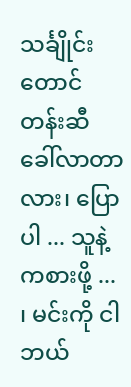သင်္ချိုင်း တောင်တန်းဆီ ခေါ်လာတာ လား၊ ပြောပါ ... သူနဲ့ ကစားဖို့ ... ၊ မင်းကို ငါ ဘယ်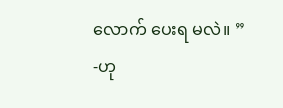လောက် ပေးရ မလဲ။ ”
-ဟု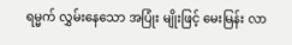ရမ္မက် လွှမ်းနေသော အပြုံး မျိုးဖြင့် မေးမြန်း လာ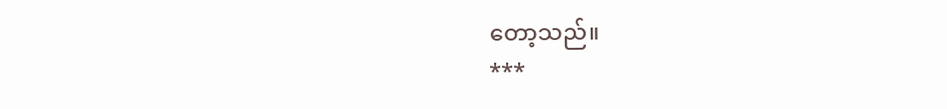တော့သည်။
***